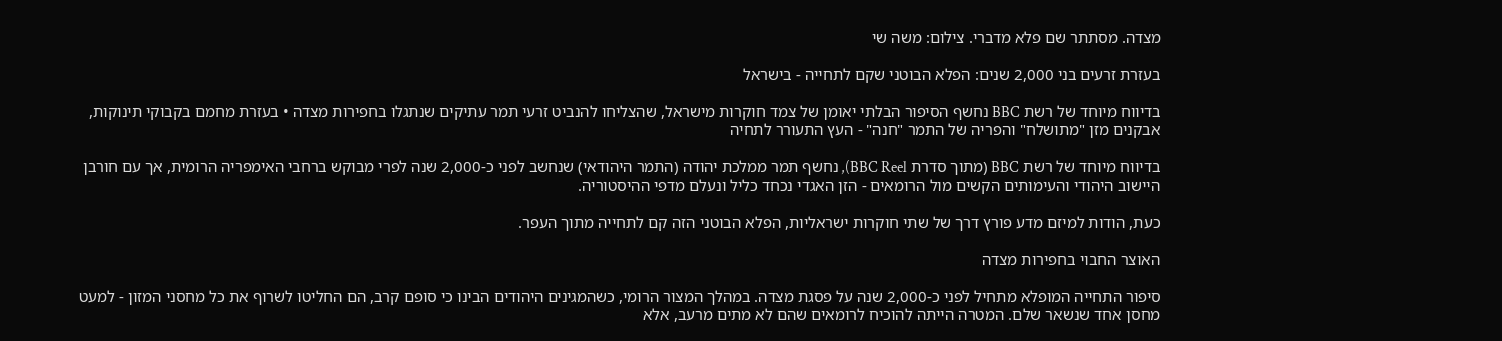מצדה. מסתתר שם פלא מדברי. צילום: משה שי

בעזרת זרעים בני 2,000 שנים: הפלא הבוטני שקם לתחייה - בישראל

בדיווח מיוחד של רשת BBC נחשף הסיפור הבלתי יאומן של צמד חוקרות מישראל, שהצליחו להנביט זרעי תמר עתיקים שנתגלו בחפירות מצדה • בעזרת מחמם בקבוקי תינוקות, אבקנים מזן "מתושלח" והפריה של התמר "חנה" - העץ התעורר לתחיה

בדיווח מיוחד של רשת BBC (מתוך סדרת BBC Reel), נחשף תמר ממלכת יהודה (התמר היהודאי) שנחשב לפני כ-2,000 שנה לפרי מבוקש ברחבי האימפריה הרומית, אך עם חורבן היישוב היהודי והעימותים הקשים מול הרומאים - הזן האגדי נכחד כליל ונעלם מדפי ההיסטוריה.

כעת, הודות למיזם מדע פורץ דרך של שתי חוקרות ישראליות, הפלא הבוטני הזה קם לתחייה מתוך העפר.

האוצר החבוי בחפירות מצדה

סיפור התחייה המופלא מתחיל לפני כ-2,000 שנה על פסגת מצדה. במהלך המצור הרומי, כשהמגינים היהודים הבינו כי סופם קרב, הם החליטו לשרוף את כל מחסני המזון - למעט מחסן אחד שנשאר שלם. המטרה הייתה להוכיח לרומאים שהם לא מתים מרעב, אלא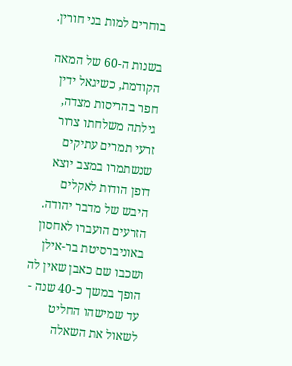בוחרים למות בני חורין.

בשנות ה-60 של המאה הקודמת, כשיגאל ידין חפר בהריסות מצדה, גילתה משלחתו צרור זרעי תמרים עתיקים שנשתמרו במצב יוצא דופן הודות לאקלים היבש של מדבר יהודה. הזרעים הועברו לאחסון באוניברסיטת בר-אילן ושכבו שם כאבן שאין לה הופך במשך כ-40 שנה - עד שמישהו החליט לשאול את השאלה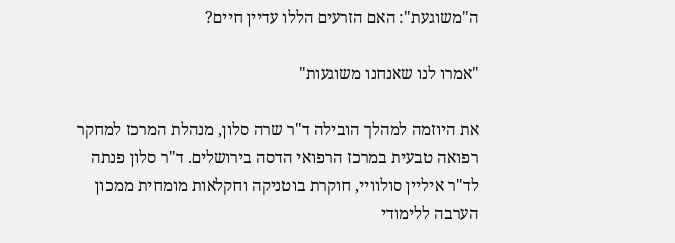ה"משוגעת": האם הזרעים הללו עדיין חיים?

"אמרו לנו שאנחנו משוגעות"

את היוזמה למהלך הובילה ד"ר שרה סלון, מנהלת המרכז למחקר רפואה טבעית במרכז הרפואי הדסה בירושלים. ד"ר סלון פנתה לד"ר איליין סולוויי, חוקרת בוטניקה וחקלאות מומחית ממכון הערבה ללימודי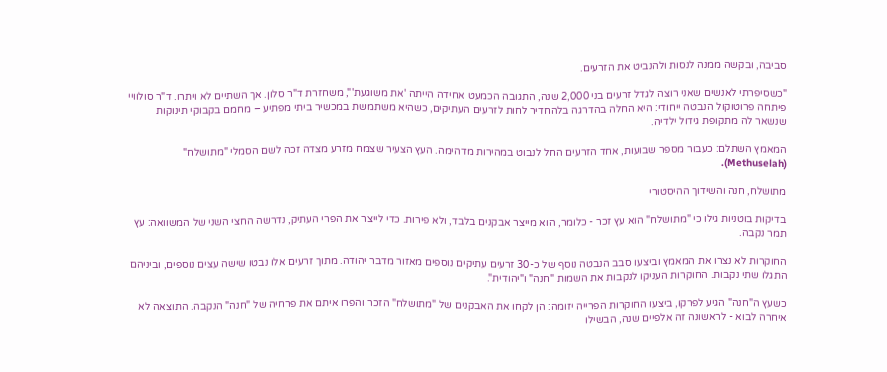סביבה, ובקשה ממנה לנסות ולהנביט את הזרעים.

"כשסיפרתי לאנשים שאני רוצה לגדל זרעים בני 2,000 שנה, התגובה הכמעט אחידה הייתה 'את משוגעת'", משחזרת ד"ר סלון. אך השתיים לא ויתרו. ד"ר סולוויי פיתחה פרוטוקול הנבטה ייחודי: היא החלה בהדרגה בלהחדיר לחות לזרעים העתיקים, כשהיא משתמשת במכשיר ביתי מפתיע – מחמם בקבוקי תינוקות שנשאר לה מתקופת גידול ילדיה.

המאמץ השתלם: כעבור מספר שבועות, אחד הזרעים החל לנבוט במהירות מדהימה. העץ הצעיר שצמח מזרע מצדה זכה לשם הסמלי "מתושלח" (Methuselah).

מתושלח, חנה והשידוך ההיסטורי

בדיקות בוטניות גילו כי "מתושלח" הוא עץ זכר - כלומר, הוא מייצר אבקנים בלבד, ולא פירות. כדי לייצר את הפרי העתיק, נדרשה החצי השני של המשוואה: עץ תמר נקבה.

החוקרות לא נצרו את המאמץ וביצעו סבב הנבטה נוסף של כ-30 זרעים עתיקים נוספים מאזור מדבר יהודה. מתוך זרעים אלו נבטו שישה עצים נוספים, וביניהם התגלו שתי נקבות. החוקרות העניקו לנקבות את השמות "חנה" ו"יהודית".

כשעץ ה"חנה" הגיע לפרקו, ביצעו החוקרות הפרייה יזומה: הן לקחו את האבקנים של "מתושלח" הזכר והפרו איתם את פרחיה של "חנה" הנקבה. התוצאה לא איחרה לבוא - לראשונה זה אלפיים שנה, הבשילו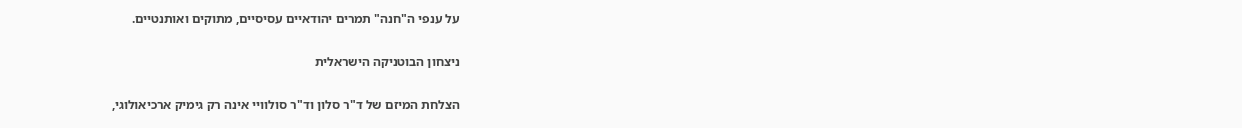על ענפי ה"חנה" תמרים יהודאיים עסיסיים, מתוקים ואותנטיים.

ניצחון הבוטניקה הישראלית

הצלחת המיזם של ד"ר סלון וד"ר סולוויי אינה רק גימיק ארכיאולוגי,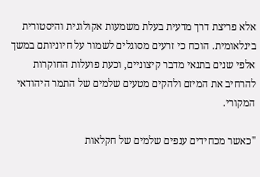אלא פריצת דרך מדעית בעלת משמעות אקולוגית והיסטורית בינלאומית. הוכח כי זרעים מסוגלים לשמור על חיוניותם במשך אלפי שנים בתנאי מדבר קיצוניים, וכעת פועלות החוקרות להרחיב את המיזם ולהקים מטעים שלמים של התמר היהודאי המקורי.

"כאשר מכחידים ענפים שלמים של חקלאות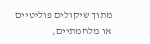מתוך שיקולים פוליטיים או מלחמתיים,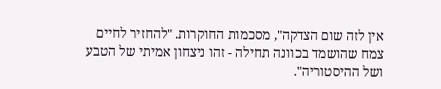אין לזה שום הצדקה", מסכמות החוקרות. "להחזיר לחיים צמח שהושמד בכוונה תחילה - זהו ניצחון אמיתי של הטבע ושל ההיסטוריה".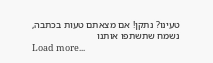טעינו? נתקן! אם מצאתם טעות בכתבה, נשמח שתשתפו אותנו
Load more...